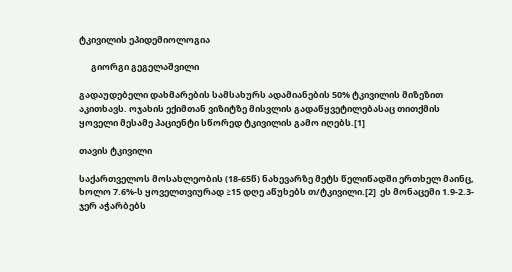ტკივილის ეპიდემიოლოგია

      გიორგი გეგელაშვილი

გადაუდებელი დახმარების სამსახურს ადამიანების 50% ტკივილის მიზეზით აკითხავს. ოჯახის ექიმთან ვიზიტზე მისვლის გადაწყვეტილებასაც თითქმის ყოველი მესამე პაციენტი სწორედ ტკივილის გამო იღებს.[1]

თავის ტკივილი

საქართველოს მოსახლეობის (18-65წ) ნახევარზე მეტს წელიწადში ერთხელ მაინც, ხოლო 7.6%-ს ყოველთვიურად ≥15 დღე აწუხებს თ/ტკივილი.[2]  ეს მონაცემი 1.9-2.3-ჯერ აჭარბებს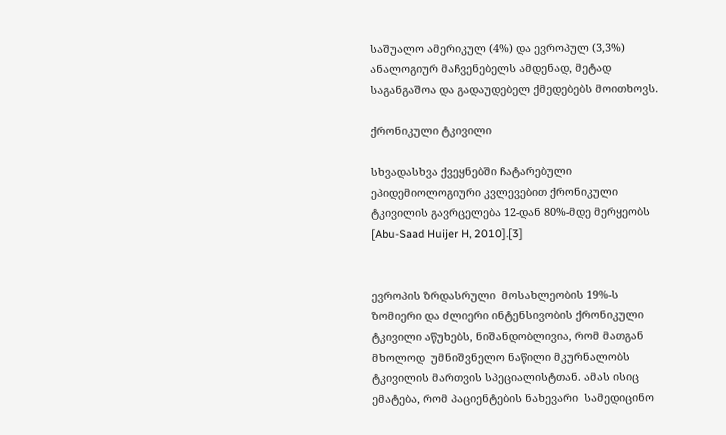საშუალო ამერიკულ (4%) და ევროპულ (3,3%) ანალოგიურ მაჩვენებელს ამდენად, მეტად საგანგაშოა და გადაუდებელ ქმედებებს მოითხოვს.

ქრონიკული ტკივილი

სხვადასხვა ქვეყნებში ჩატარებული ეპიდემიოლოგიური კვლევებით ქრონიკული ტკივილის გავრცელება 12-დან 80%-მდე მერყეობს  [Abu-Saad Huijer H, 2010].[3]


ევროპის ზრდასრული  მოსახლეობის 19%-ს ზომიერი და ძლიერი ინტენსივობის ქრონიკული ტკივილი აწუხებს, ნიშანდობლივია, რომ მათგან   მხოლოდ  უმნიშვნელო ნაწილი მკურნალობს ტკივილის მართვის სპეციალისტთან. ამას ისიც ემატება, რომ პაციენტების ნახევარი  სამედიცინო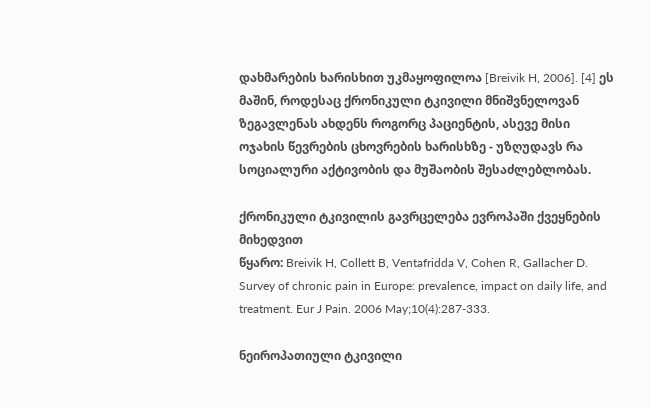დახმარების ხარისხით უკმაყოფილოა [Breivik H, 2006]. [4] ეს მაშინ, როდესაც ქრონიკული ტკივილი მნიშვნელოვან ზეგავლენას ახდენს როგორც პაციენტის, ასევე მისი ოჯახის წევრების ცხოვრების ხარისხზე - უზღუდავს რა სოციალური აქტივობის და მუშაობის შესაძლებლობას.

ქრონიკული ტკივილის გავრცელება ევროპაში ქვეყნების მიხედვით
წყარო: Breivik H, Collett B, Ventafridda V, Cohen R, Gallacher D. Survey of chronic pain in Europe: prevalence, impact on daily life, and treatment. Eur J Pain. 2006 May;10(4):287-333.

ნეიროპათიული ტკივილი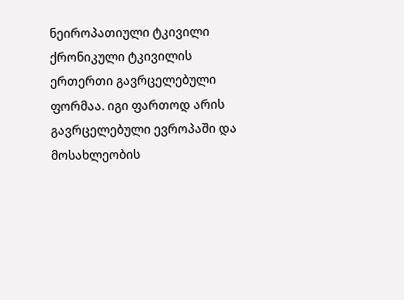ნეიროპათიული ტკივილი ქრონიკული ტკივილის ერთერთი გავრცელებული ფორმაა. იგი ფართოდ არის გავრცელებული ევროპაში და მოსახლეობის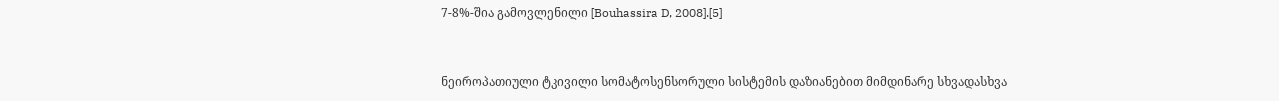7-8%-შია გამოვლენილი [Bouhassira D, 2008].[5]


ნეიროპათიული ტკივილი სომატოსენსორული სისტემის დაზიანებით მიმდინარე სხვადასხვა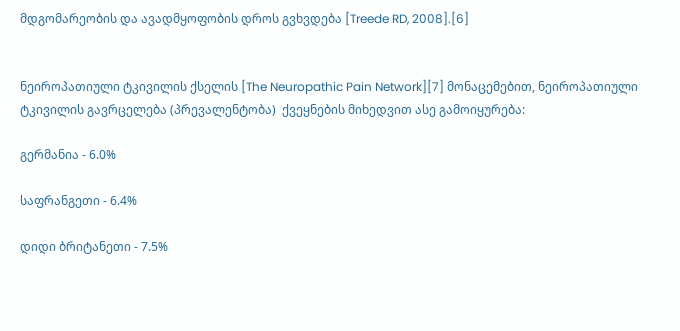მდგომარეობის და ავადმყოფობის დროს გვხვდება [Treede RD, 2008].[6]


ნეიროპათიული ტკივილის ქსელის [The Neuropathic Pain Network][7] მონაცემებით, ნეიროპათიული ტკივილის გავრცელება (პრევალენტობა)  ქვეყნების მიხედვით ასე გამოიყურება:

გერმანია - 6.0%

საფრანგეთი - 6.4%

დიდი ბრიტანეთი - 7.5%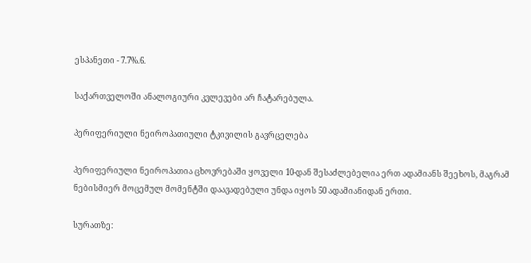ესპანეთი - 7.7%.6.

საქართველოში ანალოგიური კვლევები არ ჩატარებულა.

პერიფერიული ნეიროპათიული ტკივილის გავრცელება

პერიფერიული ნეიროპათია ცხოვრებაში ყოველი 10-დან შესაძლებელია ერთ ადამიანს შეეხოს, მაგრამ ნებისმიერ მოცემულ მომენტში დაავადებული უნდა იყოს 50 ადამიანიდან ერთი.

სურათზე: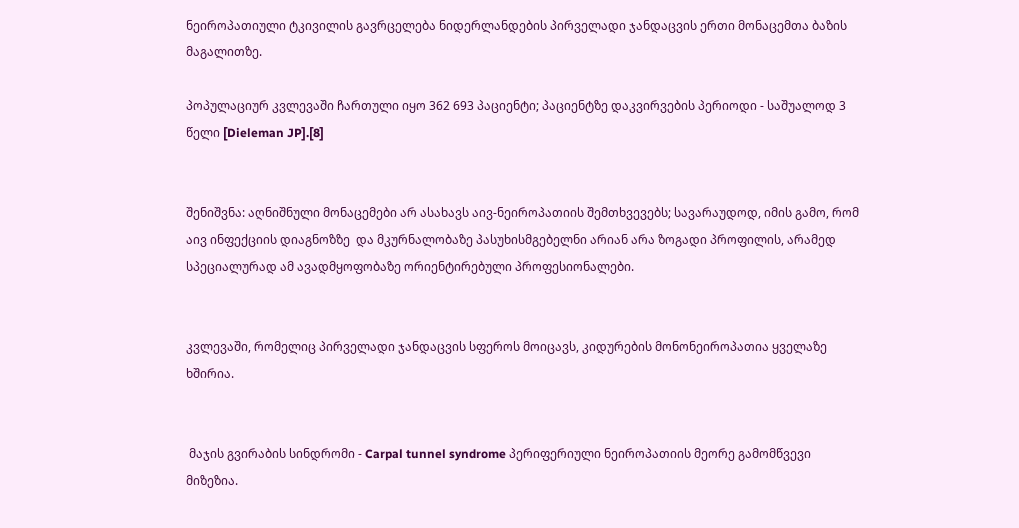ნეიროპათიული ტკივილის გავრცელება ნიდერლანდების პირველადი ჯანდაცვის ერთი მონაცემთა ბაზის მაგალითზე.

პოპულაციურ კვლევაში ჩართული იყო 362 693 პაციენტი; პაციენტზე დაკვირვების პერიოდი - საშუალოდ 3 წელი [Dieleman JP].[8]


შენიშვნა: აღნიშნული მონაცემები არ ასახავს აივ-ნეიროპათიის შემთხვევებს; სავარაუდოდ, იმის გამო, რომ აივ ინფექციის დიაგნოზზე  და მკურნალობაზე პასუხისმგებელნი არიან არა ზოგადი პროფილის, არამედ სპეციალურად ამ ავადმყოფობაზე ორიენტირებული პროფესიონალები.


კვლევაში, რომელიც პირველადი ჯანდაცვის სფეროს მოიცავს, კიდურების მონონეიროპათია ყველაზე ხშირია.


 მაჯის გვირაბის სინდრომი - Carpal tunnel syndrome პერიფერიული ნეიროპათიის მეორე გამომწვევი მიზეზია.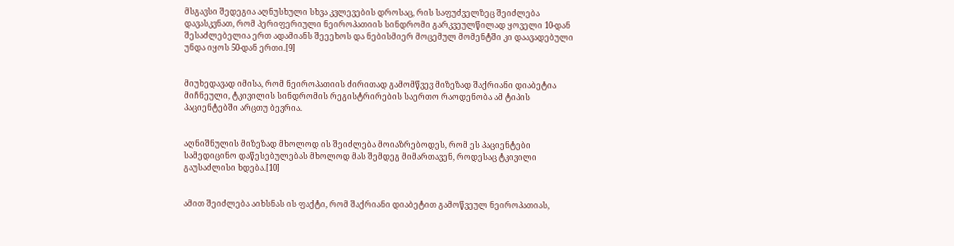მსგავსი შედეგია აღნუსხული სხვა კვლევების დროსაც, რის საფუძველზეც შეიძლება დავასკვნათ, რომ პერიფერიული ნეიროპათიის სინდრომი გარკვეულწილად ყოველი 10-დან შესაძლებელია ერთ ადამიანს შეეეხოს და ნებისმიერ მოცემულ მომენტში კი დაავადებული უნდა იყოს 50-დან ერთი.[9]


მიუხედავად იმისა, რომ ნეიროპათიის ძირითად გამომწვევ მიზეზად შაქრიანი დიაბეტია მიჩნეული, ტკივილის სინდრომის რეგისტრირების საერთო რაოდენობა ამ ტიპის პაციენტებში არცთუ ბევრია.


აღნიშნულის მიზეზად მხოლოდ ის შეიძლება მოიაზრებოდეს, რომ ეს პაციენტები სამედიცინო დაწესებულებას მხოლოდ მას შემდეგ მიმართავენ, როდესაც ტკივილი გაუსაძლისი ხდება.[10]


ამით შეიძლება აიხსნას ის ფაქტი, რომ შაქრიანი დიაბეტით გამოწვეულ ნეიროპათიას,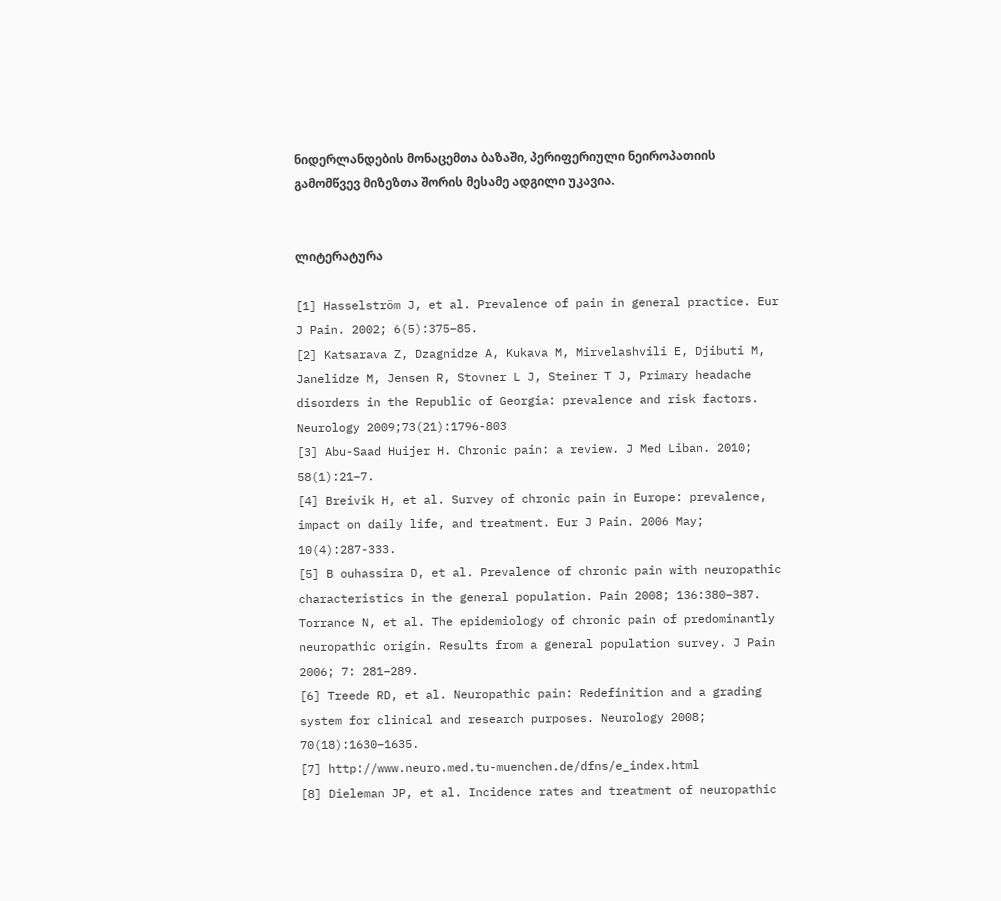ნიდერლანდების მონაცემთა ბაზაში, პერიფერიული ნეიროპათიის გამომწვევ მიზეზთა შორის მესამე ადგილი უკავია.


ლიტერატურა

[1] Hasselström J, et al. Prevalence of pain in general practice. Eur J Pain. 2002; 6(5):375–85.
[2] Katsarava Z, Dzagnidze A, Kukava M, Mirvelashvili E, Djibuti M, Janelidze M, Jensen R, Stovner L J, Steiner T J, Primary headache disorders in the Republic of Georgia: prevalence and risk factors. Neurology 2009;73(21):1796-803
[3] Abu-Saad Huijer H. Chronic pain: a review. J Med Liban. 2010; 58(1):21–7.
[4] Breivik H, et al. Survey of chronic pain in Europe: prevalence, impact on daily life, and treatment. Eur J Pain. 2006 May; 10(4):287-333.
[5] B ouhassira D, et al. Prevalence of chronic pain with neuropathic characteristics in the general population. Pain 2008; 136:380–387. Torrance N, et al. The epidemiology of chronic pain of predominantly neuropathic origin. Results from a general population survey. J Pain 2006; 7: 281–289.
[6] Treede RD, et al. Neuropathic pain: Redefinition and a grading system for clinical and research purposes. Neurology 2008; 70(18):1630–1635.
[7] http://www.neuro.med.tu-muenchen.de/dfns/e_index.html
[8] Dieleman JP, et al. Incidence rates and treatment of neuropathic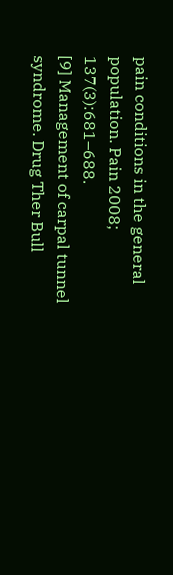pain conditions in the general population. Pain 2008; 137(3):681–688.
[9] Management of carpal tunnel syndrome. Drug Ther Bull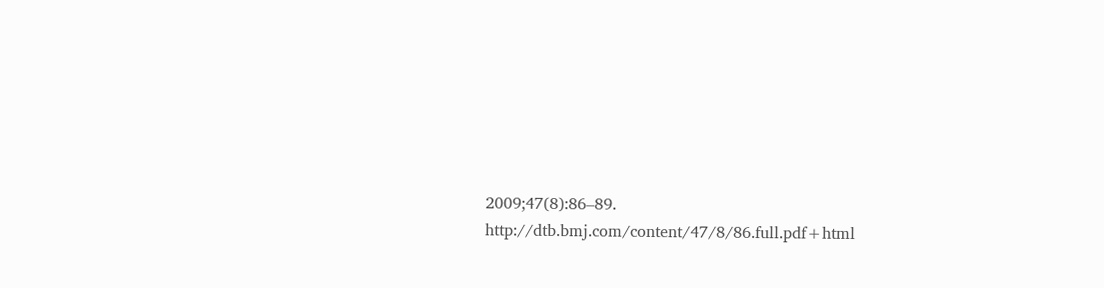2009;47(8):86–89. http://dtb.bmj.com/content/47/8/86.full.pdf+html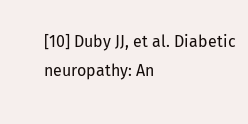[10] Duby JJ, et al. Diabetic neuropathy: An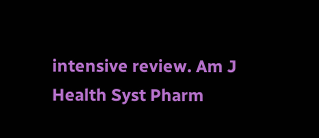intensive review. Am J Health Syst Pharm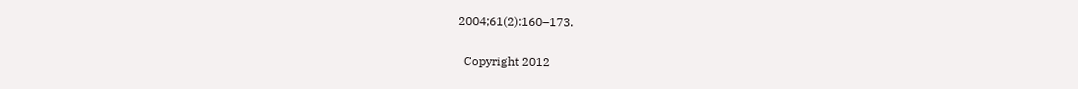2004;61(2):160–173.

  Copyright 2012